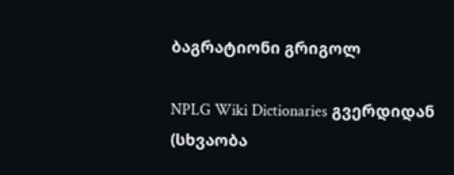ბაგრატიონი გრიგოლ

NPLG Wiki Dictionaries გვერდიდან
(სხვაობა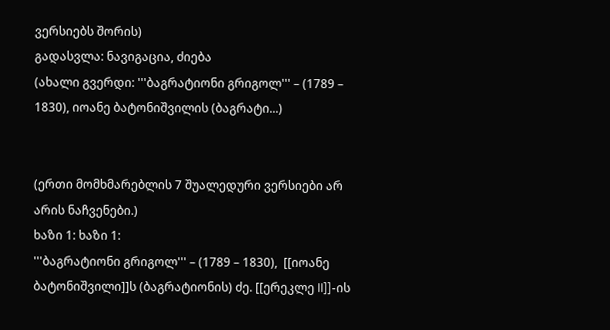ვერსიებს შორის)
გადასვლა: ნავიგაცია, ძიება
(ახალი გვერდი: '''ბაგრატიონი გრიგოლ''' – (1789 – 1830), იოანე ბატონიშვილის (ბაგრატი...)


(ერთი მომხმარებლის 7 შუალედური ვერსიები არ არის ნაჩვენები.)
ხაზი 1: ხაზი 1:
'''ბაგრატიონი გრიგოლ''' – (1789 – 1830),  [[იოანე ბატონიშვილი]]ს (ბაგრატიონის) ძე. [[ერეკლე II]]-ის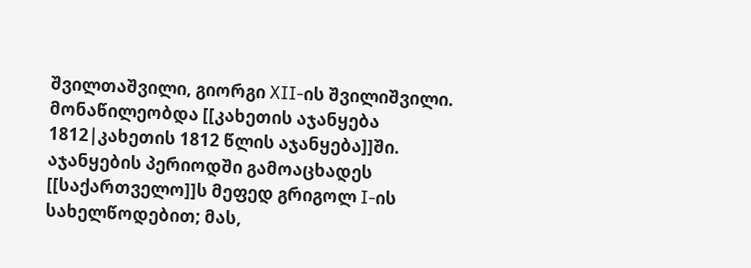შვილთაშვილი, გიორგი XII-ის შვილიშვილი. მონაწილეობდა [[კახეთის აჯანყება 1812|კახეთის 1812 წლის აჯანყება]]ში. აჯანყების პერიოდში გამოაცხადეს [[საქართველო]]ს მეფედ გრიგოლ I-ის სახელწოდებით; მას,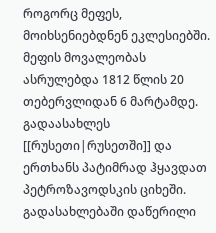როგორც მეფეს, მოიხსენიებდნენ ეკლესიებში. მეფის მოვალეობას ასრულებდა 1812 წლის 20 თებერვლიდან 6 მარტამდე. გადაასახლეს [[რუსეთი|რუსეთში]] და ერთხანს პატიმრად ჰყავდათ პეტროზავოდსკის ციხეში. გადასახლებაში დაწერილი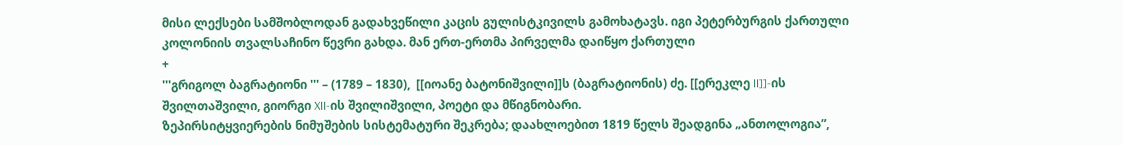მისი ლექსები სამშობლოდან გადახვეწილი კაცის გულისტკივილს გამოხატავს. იგი პეტერბურგის ქართული კოლონიის თვალსაჩინო წევრი გახდა. მან ერთ-ერთმა პირველმა დაიწყო ქართული
+
'''გრიგოლ ბაგრატიონი ''' – (1789 – 1830),  [[იოანე ბატონიშვილი]]ს (ბაგრატიონის) ძე. [[ერეკლე II]]-ის შვილთაშვილი, გიორგი XII-ის შვილიშვილი, პოეტი და მწიგნობარი.
ზეპირსიტყვიერების ნიმუშების სისტემატური შეკრება; დაახლოებით 1819 წელს შეადგინა „ანთოლოგია”,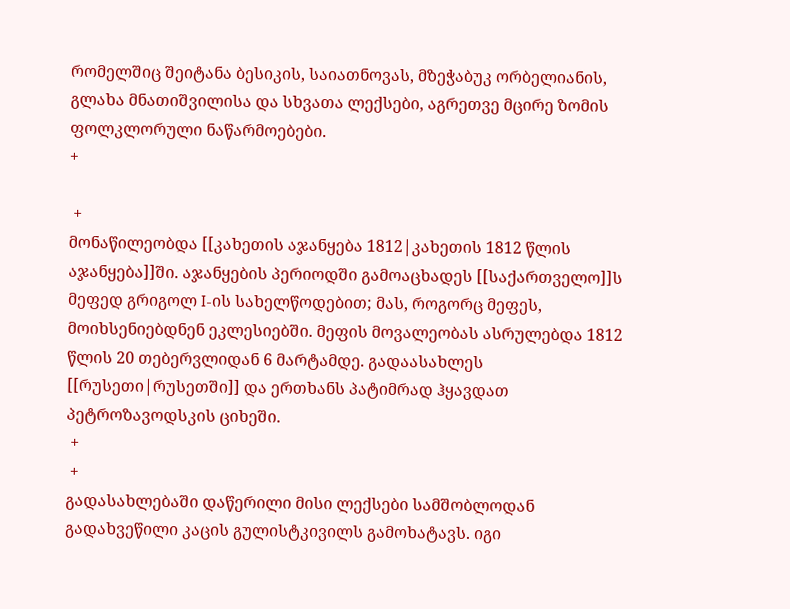რომელშიც შეიტანა ბესიკის, საიათნოვას, მზეჭაბუკ ორბელიანის, გლახა მნათიშვილისა და სხვათა ლექსები, აგრეთვე მცირე ზომის ფოლკლორული ნაწარმოებები.
+

 +
მონაწილეობდა [[კახეთის აჯანყება 1812|კახეთის 1812 წლის აჯანყება]]ში. აჯანყების პერიოდში გამოაცხადეს [[საქართველო]]ს მეფედ გრიგოლ I-ის სახელწოდებით; მას, როგორც მეფეს, მოიხსენიებდნენ ეკლესიებში. მეფის მოვალეობას ასრულებდა 1812 წლის 20 თებერვლიდან 6 მარტამდე. გადაასახლეს [[რუსეთი|რუსეთში]] და ერთხანს პატიმრად ჰყავდათ პეტროზავოდსკის ციხეში.
 +
 +
გადასახლებაში დაწერილი მისი ლექსები სამშობლოდან გადახვეწილი კაცის გულისტკივილს გამოხატავს. იგი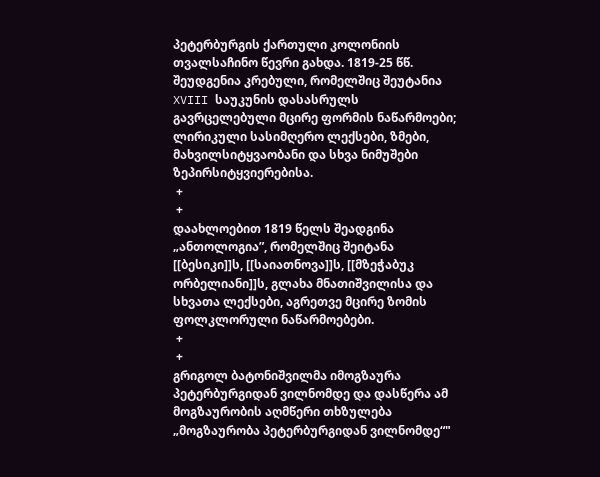პეტერბურგის ქართული კოლონიის თვალსაჩინო წევრი გახდა. 1819-25 წწ. შეუდგენია კრებული, რომელშიც შეუტანია XVIII საუკუნის დასასრულს გავრცელებული მცირე ფორმის ნაწარმოები; ლირიკული სასიმღერო ლექსები, ზმები, მახვილსიტყვაობანი და სხვა ნიმუშები ზეპირსიტყვიერებისა.
 +
 +
დაახლოებით 1819 წელს შეადგინა „ანთოლოგია”, რომელშიც შეიტანა [[ბესიკი]]ს, [[საიათნოვა]]ს, [[მზეჭაბუკ ორბელიანი]]ს, გლახა მნათიშვილისა და სხვათა ლექსები, აგრეთვე მცირე ზომის ფოლკლორული ნაწარმოებები.
 +
 +
გრიგოლ ბატონიშვილმა იმოგზაურა პეტერბურგიდან ვილნომდე და დასწერა ამ მოგზაურობის აღმწერი თხზულება „მოგზაურობა პეტერბურგიდან ვილნომდე“"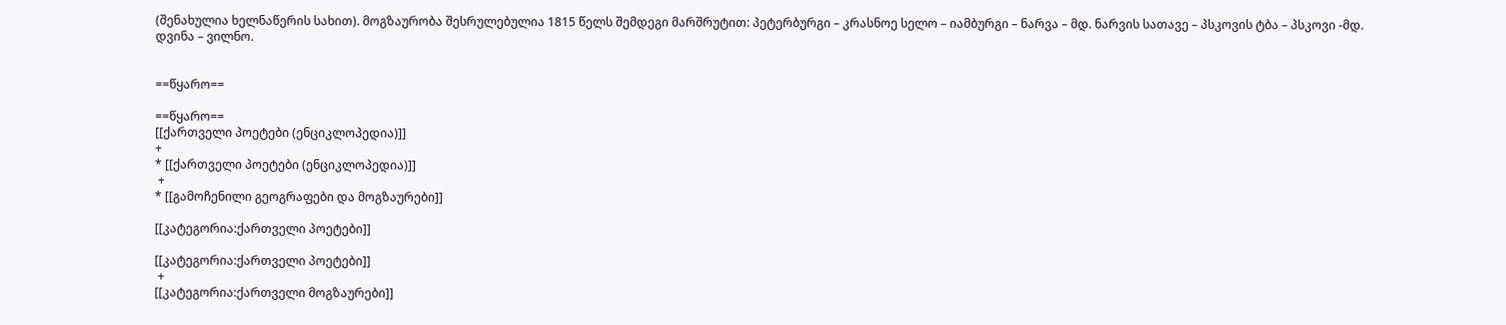(შენახულია ხელნაწერის სახით). მოგზაურობა შესრულებულია 1815 წელს შემდეგი მარშრუტით: პეტერბურგი – კრასნოე სელო – იამბურგი – ნარვა – მდ. ნარვის სათავე – პსკოვის ტბა – პსკოვი -მდ. დვინა – ვილნო.


==წყარო==

==წყარო==
[[ქართველი პოეტები (ენციკლოპედია)]]
+
* [[ქართველი პოეტები (ენციკლოპედია)]]
 +
* [[გამოჩენილი გეოგრაფები და მოგზაურები]]

[[კატეგორია:ქართველი პოეტები]]

[[კატეგორია:ქართველი პოეტები]]
 +
[[კატეგორია:ქართველი მოგზაურები]]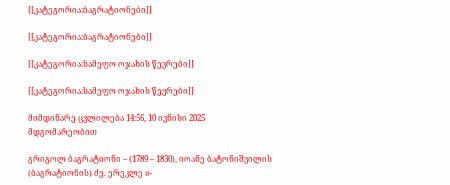[[კატეგორია:ბაგრატიონები]]

[[კატეგორია:ბაგრატიონები]]

[[კატეგორია:სამეფო ოჯახის წევრები]]

[[კატეგორია:სამეფო ოჯახის წევრები]]

მიმდინარე ცვლილება 14:56, 10 ივნისი 2025 მდგომარეობით

გრიგოლ ბაგრატიონი – (1789 – 1830), იოანე ბატონიშვილის (ბაგრატიონის) ძე. ერეკლე II-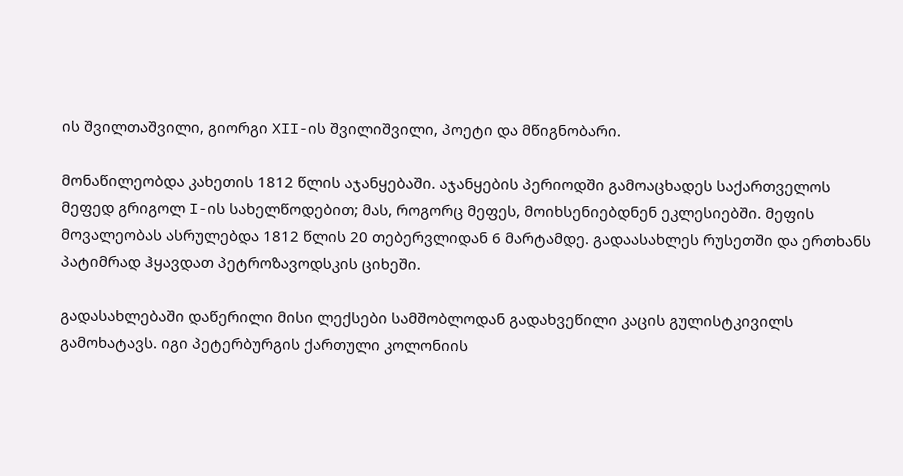ის შვილთაშვილი, გიორგი XII-ის შვილიშვილი, პოეტი და მწიგნობარი.

მონაწილეობდა კახეთის 1812 წლის აჯანყებაში. აჯანყების პერიოდში გამოაცხადეს საქართველოს მეფედ გრიგოლ I-ის სახელწოდებით; მას, როგორც მეფეს, მოიხსენიებდნენ ეკლესიებში. მეფის მოვალეობას ასრულებდა 1812 წლის 20 თებერვლიდან 6 მარტამდე. გადაასახლეს რუსეთში და ერთხანს პატიმრად ჰყავდათ პეტროზავოდსკის ციხეში.

გადასახლებაში დაწერილი მისი ლექსები სამშობლოდან გადახვეწილი კაცის გულისტკივილს გამოხატავს. იგი პეტერბურგის ქართული კოლონიის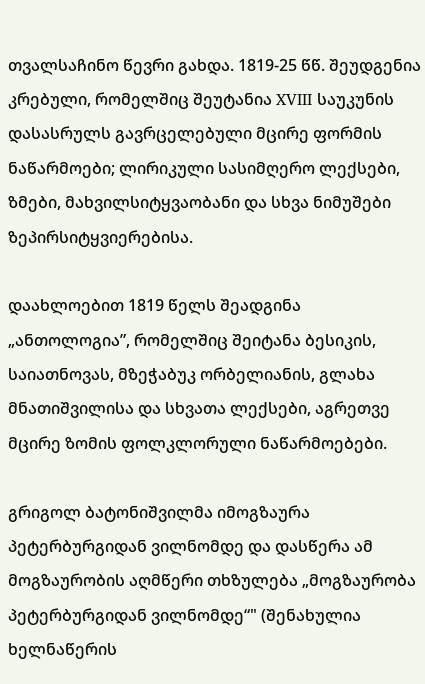თვალსაჩინო წევრი გახდა. 1819-25 წწ. შეუდგენია კრებული, რომელშიც შეუტანია XVIII საუკუნის დასასრულს გავრცელებული მცირე ფორმის ნაწარმოები; ლირიკული სასიმღერო ლექსები, ზმები, მახვილსიტყვაობანი და სხვა ნიმუშები ზეპირსიტყვიერებისა.

დაახლოებით 1819 წელს შეადგინა „ანთოლოგია”, რომელშიც შეიტანა ბესიკის, საიათნოვას, მზეჭაბუკ ორბელიანის, გლახა მნათიშვილისა და სხვათა ლექსები, აგრეთვე მცირე ზომის ფოლკლორული ნაწარმოებები.

გრიგოლ ბატონიშვილმა იმოგზაურა პეტერბურგიდან ვილნომდე და დასწერა ამ მოგზაურობის აღმწერი თხზულება „მოგზაურობა პეტერბურგიდან ვილნომდე“" (შენახულია ხელნაწერის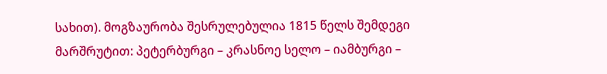სახით). მოგზაურობა შესრულებულია 1815 წელს შემდეგი მარშრუტით: პეტერბურგი – კრასნოე სელო – იამბურგი –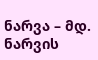ნარვა – მდ. ნარვის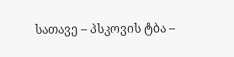სათავე – პსკოვის ტბა –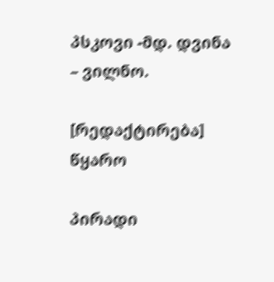პსკოვი -მდ. დვინა – ვილნო.

[რედაქტირება] წყარო

პირადი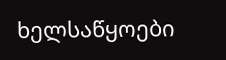ხელსაწყოები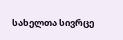სახელთა სივრცე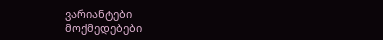ვარიანტები
მოქმედებები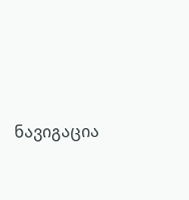ნავიგაცია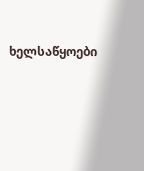ხელსაწყოები